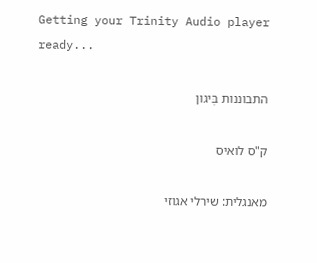Getting your Trinity Audio player ready...

התבוננות בְּיגון

ק"ס לואיס

מאנגלית: שירלי אגוזי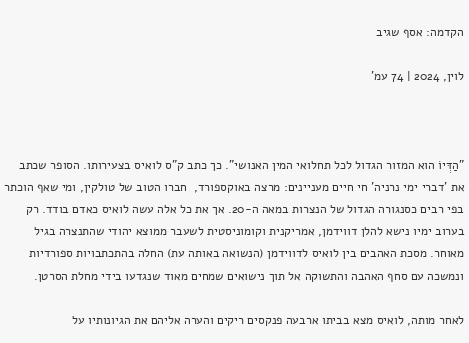הקדמה: אסף שגיב

לוין, 2024 | 74 עמ'



"הַדְּיוֹ הוא המזור הגדול לכל תחלואי המין האנושי". כך כתב ק"ס לואיס בצעירותו. הסופר שכתב את 'דברי ימי נרניה' חי חיים מעניינים: מרצה באוקספורד,  חברו הטוב של טולקין, ומי שאף הוכתר בפי רבים כסנגורה הגדול של הנצרות במאה ה-20. אך את כל אלה עשה לואיס כאדם בודד. רק בערוב ימיו נישא להלן דווידמן, אמריקנית וקומוניסטית לשעבר ממוצא יהודי שהתנצרה בגיל מאוחר. מסכת האהבים בין לואיס לדווידמן (הנשואה באותה עת) החלה בהתכתבויות ספורדיות ונמשכה עם סחף האהבה והתשוקה אל תוך נישואים שמחים מאוד שנגדעו בידי מחלת הסרטן.

לאחר מותה, לואיס מצא בביתו ארבעה פנקסים ריקים והערה אליהם את הגיונותיו על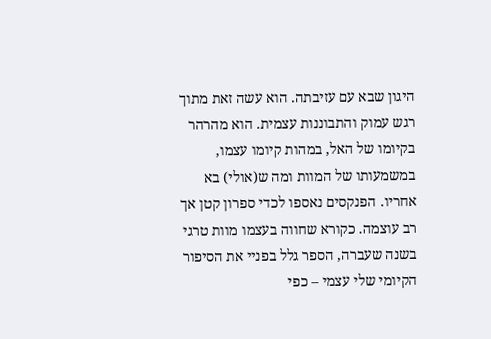היגון שבא עם עזיבתה. הוא עשה זאת מתוך רגש עמוק והתבוננות עצמית. הוא מהרהר בקיומו של האל, במהות קיומו עצמו, במשמעותו של המוות ומה ש(אולי) בא אחריו. הפנקסים נאספו לכדי ספרון קטן אך רב עוצמה. כקורא שחווה בעצמו מוות טרגי בשנה שעברה, הספר גלל בפניי את הסיפור הקיומי שלי עצמי – כפי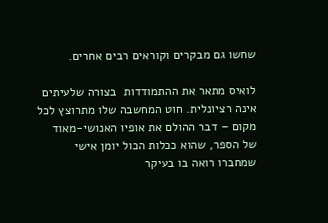שחשו גם מבקרים וקוראים רבים אחרים.

לואיס מתאר את ההתמודדות  בצורה שלעיתים אינה רציונלית. חוט המחשבה שלו מתרוצץ לכל מקום – דבר ההולם את אופיו האנושי-מאוד של הספר, שהוא ככלות הכול יומן אישי שמחברו רואה בו בעיקר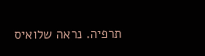תרפיה. נראה שלואיס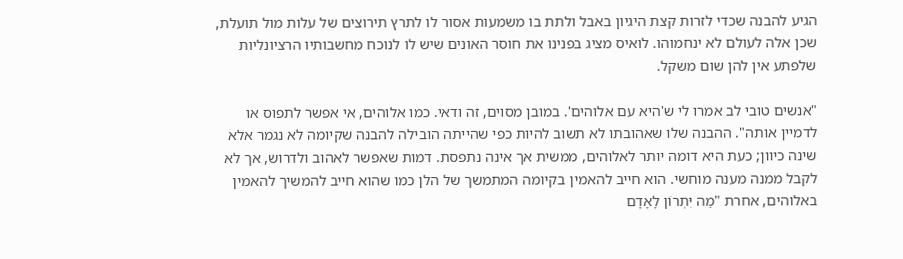הגיע להבנה שכדי לזרות קצת היגיון באבל ולתת בו משמעות אסור לו לתרץ תירוצים של עלות מול תועלת, שכן אלה לעולם לא ינחמוהו. לואיס מציג בפנינו את חוסר האונים שיש לו לנוכח מחשבותיו הרציונליות שלפתע אין להן שום משקל.

"אנשים טובי לב אמרו לי ש'היא עם אלוהים'. במובן מסוים, זה ודאי. כמו אלוהים, אי אפשר לתפוס או לדמיין אותה". ההבנה שלו שאהובתו לא תשוב להיות כפי שהייתה הובילה להבנה שקיומה לא נגמר אלא שינה כיוון; כעת היא דומה יותר לאלוהים, ממשית אך אינה נתפסת. דמות שאפשר לאהוב ולדרוש, אך לא לקבל ממנה מענה מוחשי. הוא חייב להאמין בקיומה המתמשך של הלן כמו שהוא חייב להמשיך להאמין באלוהים, אחרת "מַה יִּתְרוֹן לָאָדָם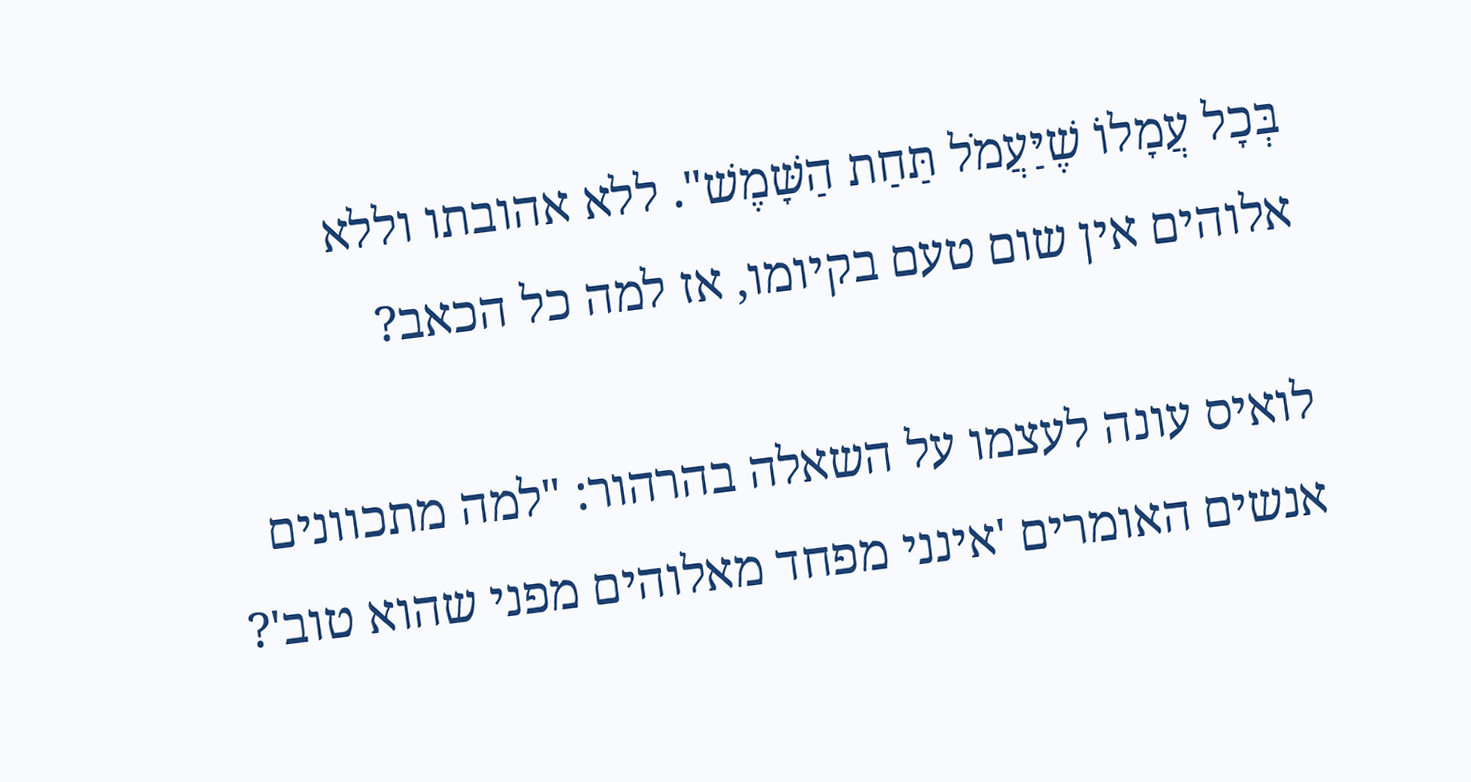בְּכׇל עֲמָלוֹ שֶׁיַּעֲמֹל תַּחַת הַשָּׁמֶשׁ". ללא אהובתו וללא אלוהים אין שום טעם בקיומו, אז למה כל הכאב?

לואיס עונה לעצמו על השאלה בהרהור: "למה מתכוונים אנשים האומרים 'אינני מפחד מאלוהים מפני שהוא טוב'?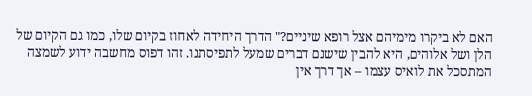האם לא ביקרו מימיהם אצל רופא שיניים?" הדרך היחידה לאחוז בקיום שלו, כמו גם הקיום של הלן ושל אלוהים, היא להבין שישנם דברים שמעל לתפיסתנו. זהו דפוס מחשבה ידוע לשמצה המתסכל את לואיס עצמו – אך דרך אין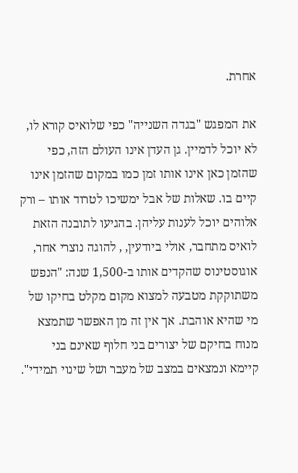אחרת.

את המפגש "בגדה השנייה" כפי שלואיס קורא לו, לא יוכל לדמיין. גן העדן אינו העולם הזה, כפי שהזמן כאן אינו אותו זמן כמו במקום שהזמן אינו קיים בו. שאלות של אבל ימשיכו לטרוד אותו – ורק אלוהים יוכל לענות עליהן. בהגיעו לתובנה הזאת לואיס מתחבר, אולי ביודעין, , להוגה נוצרי אחר, אוגוסטינוס שהקדים אותו ב-1,500 שנה: "הנפש משתוקקת מטבעה למצוא מקום מקלט בחיקו של מי שהיא אוהבת. אך אין זה מן האפשר שתמצא מנוח בחיקם של יצורים בני חלוף שאינם בני קיימא ונמצאים במצב של מעבר ושל שינוי תמידי".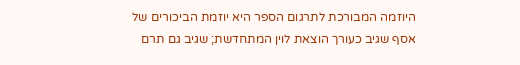היוזמה המבורכת לתרגום הספר היא יוזמת הביכורים של אסף שגיב כעורך הוצאת לוין המתחדשת; שגיב גם תרם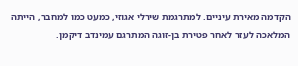הקדמה מאירת עיניים. למתרגמת שירלי אגוזי, כמעט כמו למחבר, הייתה המלאכה לעזר לאחר פטירת בן-זוגה המתרגם עמינדב דיקמן.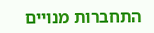התחברות מנויים